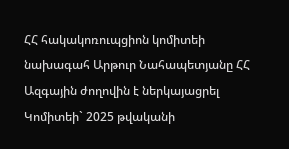ՀՀ հակակոռուպցիոն կոմիտեի նախագահ Արթուր Նահապետյանը ՀՀ Ազգային ժողովին է ներկայացրել Կոմիտեի` 2025 թվականի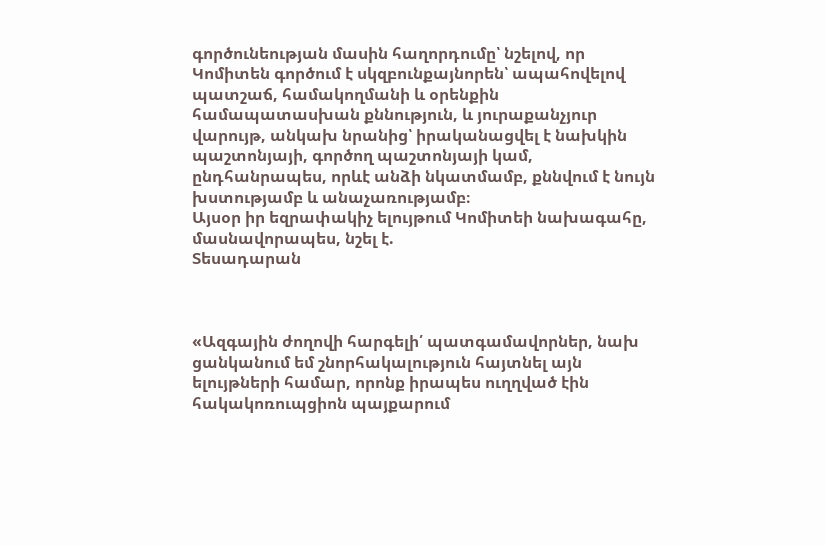գործունեության մասին հաղորդումը՝ նշելով, որ Կոմիտեն գործում է սկզբունքայնորեն՝ ապահովելով պատշաճ, համակողմանի և օրենքին համապատասխան քննություն, և յուրաքանչյուր վարույթ, անկախ նրանից՝ իրականացվել է նախկին պաշտոնյայի, գործող պաշտոնյայի կամ, ընդհանրապես, որևէ անձի նկատմամբ, քննվում է նույն խստությամբ և անաչառությամբ։
Այսօր իր եզրափակիչ ելույթում Կոմիտեի նախագահը, մասնավորապես, նշել է.
Տեսադարան



«Ազգային ժողովի հարգելի՛ պատգամավորներ, նախ ցանկանում եմ շնորհակալություն հայտնել այն ելույթների համար, որոնք իրապես ուղղված էին հակակոռուպցիոն պայքարում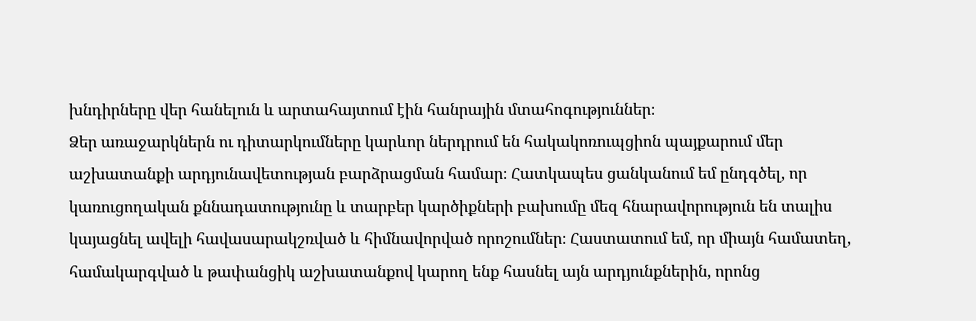խնդիրները վեր հանելուն և արտահայտում էին հանրային մտահոգություններ։
Ձեր առաջարկներն ու դիտարկումները կարևոր ներդրում են հակակոռուպցիոն պայքարում մեր աշխատանքի արդյունավետության բարձրացման համար։ Հատկապես ցանկանում եմ ընդգծել, որ կառուցողական քննադատությունը և տարբեր կարծիքների բախումը մեզ հնարավորություն են տալիս կայացնել ավելի հավասարակշռված և հիմնավորված որոշումներ։ Հաստատում եմ, որ միայն համատեղ, համակարգված և թափանցիկ աշխատանքով կարող ենք հասնել այն արդյունքներին, որոնց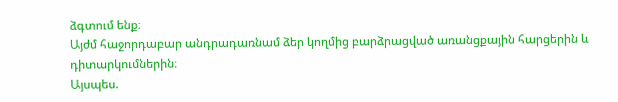ձգտում ենք։
Այժմ հաջորդաբար անդրադառնամ ձեր կողմից բարձրացված առանցքային հարցերին և դիտարկումներին։
Այսպես.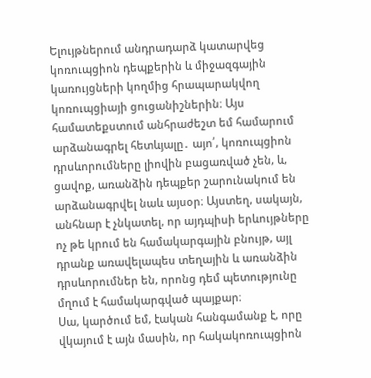Ելույթներում անդրադարձ կատարվեց կոռուպցիոն դեպքերին և միջազգային կառույցների կողմից հրապարակվող կոռուպցիայի ցուցանիշներին։ Այս համատեքստում անհրաժեշտ եմ համարում արձանագրել հետևյալը․ այո՛, կոռուպցիոն դրսևորումները լիովին բացառված չեն, և, ցավոք, առանձին դեպքեր շարունակում են արձանագրվել նաև այսօր։ Այստեղ, սակայն, անհնար է չնկատել, որ այդպիսի երևույթները ոչ թե կրում են համակարգային բնույթ, այլ դրանք առավելապես տեղային և առանձին դրսևորումներ են, որոնց դեմ պետությունը մղում է համակարգված պայքար։
Սա, կարծում եմ, էական հանգամանք է, որը վկայում է այն մասին, որ հակակոռուպցիոն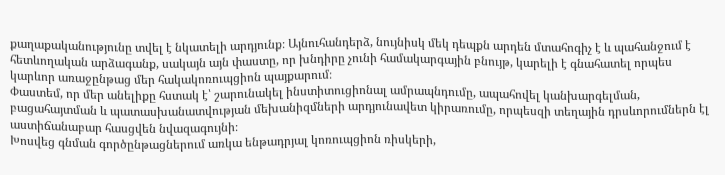քաղաքականությունը տվել է նկատելի արդյունք։ Այնուհանդերձ, նույնիսկ մեկ դեպքն արդեն մտահոգիչ է և պահանջում է հետևողական արձագանք, սակայն այն փաստը, որ խնդիրը չունի համակարգային բնույթ, կարելի է գնահատել որպես կարևոր առաջընթաց մեր հակակոռուպցիոն պայքարում։
Փաստեմ, որ մեր անելիքը հստակ է՝ շարունակել ինստիտուցիոնալ ամրապնդումը, ապահովել կանխարգելման, բացահայտման և պատասխանատվության մեխանիզմների արդյունավետ կիրառումը, որպեսզի տեղային դրսևորումներն էլ աստիճանաբար հասցվեն նվազագույնի։
Խոսվեց գնման գործընթացներում առկա ենթադրյալ կոռուպցիոն ռիսկերի,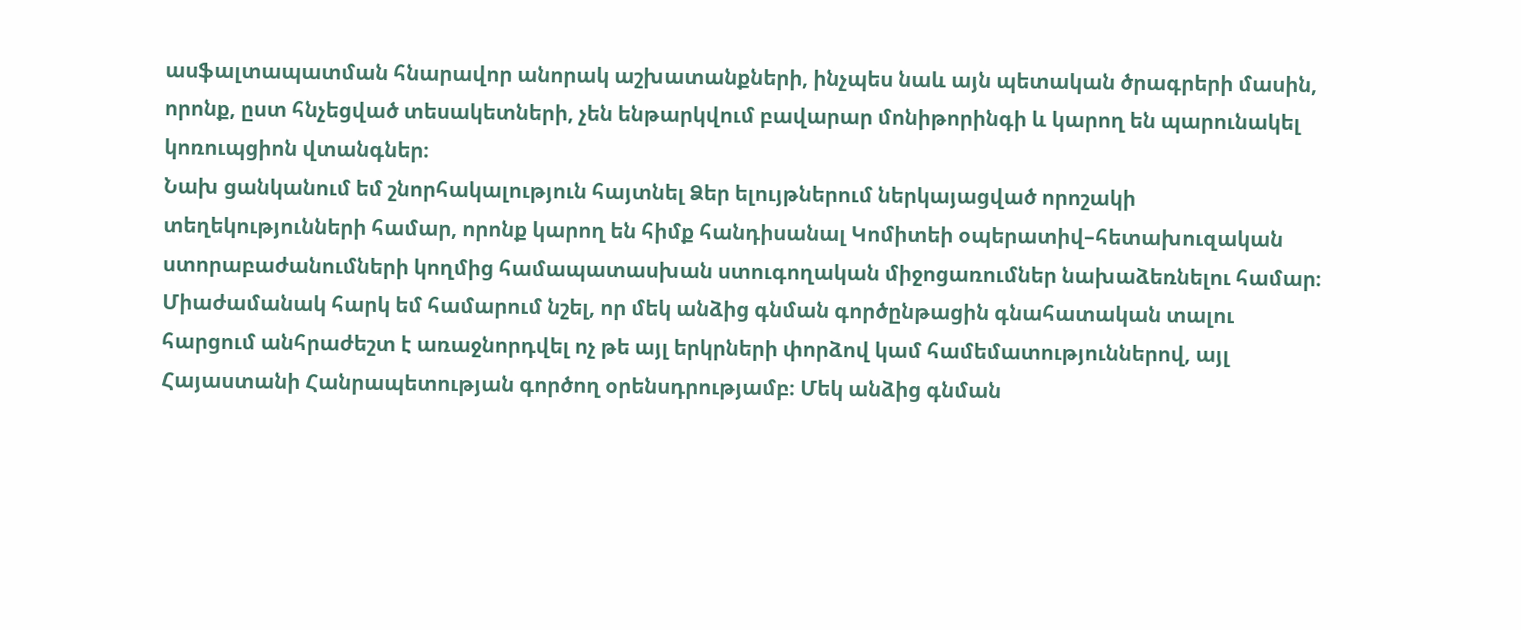ասֆալտապատման հնարավոր անորակ աշխատանքների, ինչպես նաև այն պետական ծրագրերի մասին, որոնք, ըստ հնչեցված տեսակետների, չեն ենթարկվում բավարար մոնիթորինգի և կարող են պարունակել կոռուպցիոն վտանգներ։
Նախ ցանկանում եմ շնորհակալություն հայտնել Ձեր ելույթներում ներկայացված որոշակի տեղեկությունների համար, որոնք կարող են հիմք հանդիսանալ Կոմիտեի օպերատիվ–հետախուզական ստորաբաժանումների կողմից համապատասխան ստուգողական միջոցառումներ նախաձեռնելու համար։
Միաժամանակ հարկ եմ համարում նշել, որ մեկ անձից գնման գործընթացին գնահատական տալու հարցում անհրաժեշտ է առաջնորդվել ոչ թե այլ երկրների փորձով կամ համեմատություններով, այլ Հայաստանի Հանրապետության գործող օրենսդրությամբ։ Մեկ անձից գնման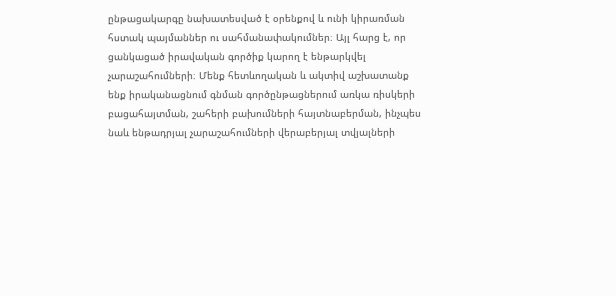ընթացակարգը նախատեսված է օրենքով և ունի կիրառման հստակ պայմաններ ու սահմանափակումներ։ Այլ հարց է, որ ցանկացած իրավական գործիք կարող է ենթարկվել չարաշահումների։ Մենք հետևողական և ակտիվ աշխատանք ենք իրականացնում գնման գործընթացներում առկա ռիսկերի բացահայտման, շահերի բախումների հայտնաբերման, ինչպես նաև ենթադրյալ չարաշահումների վերաբերյալ տվյալների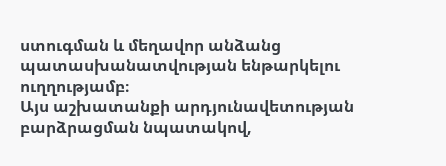ստուգման և մեղավոր անձանց պատասխանատվության ենթարկելու ուղղությամբ։
Այս աշխատանքի արդյունավետության բարձրացման նպատակով,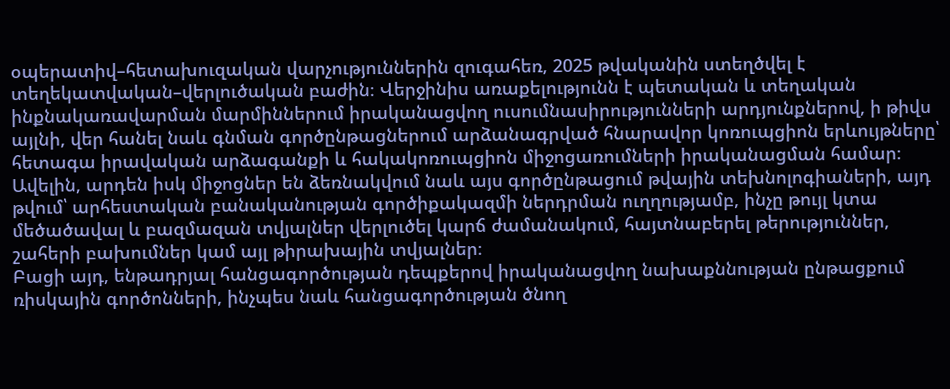օպերատիվ–հետախուզական վարչություններին զուգահեռ, 2025 թվականին ստեղծվել է տեղեկատվական–վերլուծական բաժին։ Վերջինիս առաքելությունն է պետական և տեղական ինքնակառավարման մարմիններում իրականացվող ուսումնասիրությունների արդյունքներով, ի թիվս այլնի, վեր հանել նաև գնման գործընթացներում արձանագրված հնարավոր կոռուպցիոն երևույթները՝ հետագա իրավական արձագանքի և հակակոռուպցիոն միջոցառումների իրականացման համար։
Ավելին, արդեն իսկ միջոցներ են ձեռնակվում նաև այս գործընթացում թվային տեխնոլոգիաների, այդ թվում՝ արհեստական բանականության գործիքակազմի ներդրման ուղղությամբ, ինչը թույլ կտա մեծածավալ և բազմազան տվյալներ վերլուծել կարճ ժամանակում, հայտնաբերել թերություններ, շահերի բախումներ կամ այլ թիրախային տվյալներ։
Բացի այդ, ենթադրյալ հանցագործության դեպքերով իրականացվող նախաքննության ընթացքում ռիսկային գործոնների, ինչպես նաև հանցագործության ծնող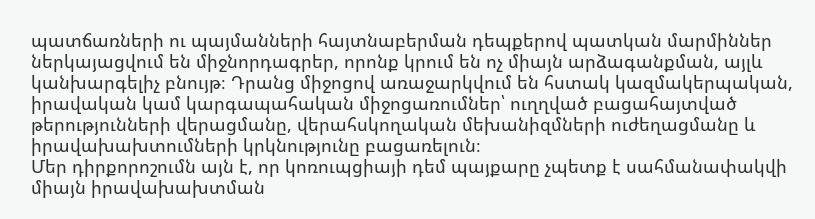պատճառների ու պայմանների հայտնաբերման դեպքերով պատկան մարմիններ ներկայացվում են միջնորդագրեր, որոնք կրում են ոչ միայն արձագանքման, այլև կանխարգելիչ բնույթ։ Դրանց միջոցով առաջարկվում են հստակ կազմակերպական, իրավական կամ կարգապահական միջոցառումներ՝ ուղղված բացահայտված թերությունների վերացմանը, վերահսկողական մեխանիզմների ուժեղացմանը և իրավախախտումների կրկնությունը բացառելուն։
Մեր դիրքորոշումն այն է, որ կոռուպցիայի դեմ պայքարը չպետք է սահմանափակվի միայն իրավախախտման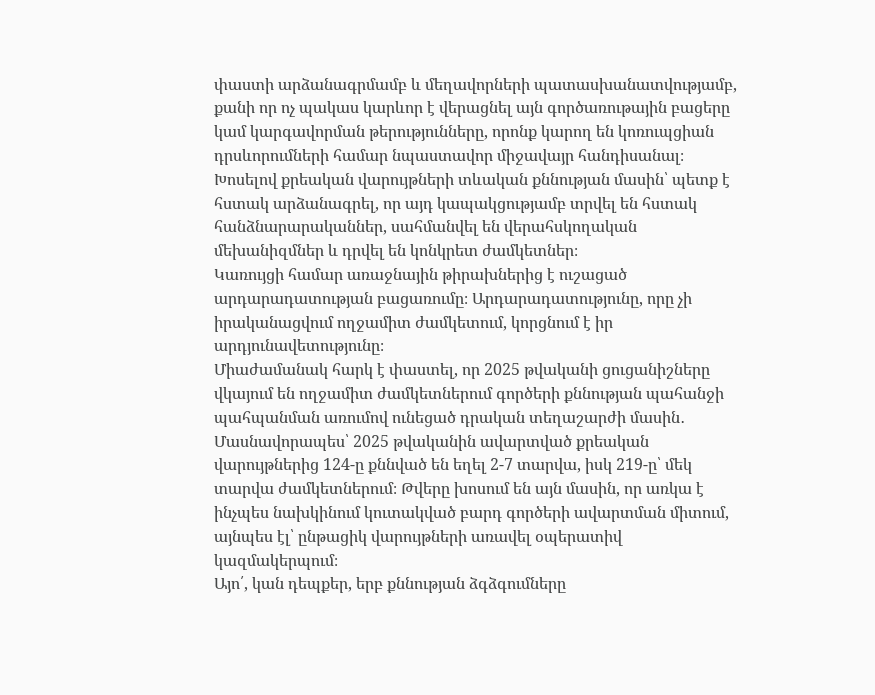փաստի արձանագրմամբ և մեղավորների պատասխանատվությամբ, քանի որ ոչ պակաս կարևոր է վերացնել այն գործառութային բացերը կամ կարգավորման թերությունները, որոնք կարող են կոռուպցիան դրսևորումների համար նպաստավոր միջավայր հանդիսանալ։
Խոսելով քրեական վարույթների տևական քննության մասին՝ պետք է հստակ արձանագրել, որ այդ կապակցությամբ տրվել են հստակ հանձնարարականներ, սահմանվել են վերահսկողական մեխանիզմներ և դրվել են կոնկրետ ժամկետներ։
Կառույցի համար առաջնային թիրախներից է ուշացած արդարադատության բացառումը։ Արդարադատությունը, որը չի իրականացվում ողջամիտ ժամկետում, կորցնում է իր արդյունավետությունը։
Միաժամանակ հարկ է փաստել, որ 2025 թվականի ցուցանիշները վկայում են ողջամիտ ժամկետներում գործերի քննության պահանջի պահպանման առումով ունեցած դրական տեղաշարժի մասին․
Մասնավորապես՝ 2025 թվականին ավարտված քրեական վարույթներից 124-ը քննված են եղել 2-7 տարվա, իսկ 219-ը՝ մեկ տարվա ժամկետներում։ Թվերը խոսում են այն մասին, որ առկա է ինչպես նախկինում կուտակված բարդ գործերի ավարտման միտում, այնպես էլ՝ ընթացիկ վարույթների առավել օպերատիվ կազմակերպում։
Այո՛, կան դեպքեր, երբ քննության ձգձգումները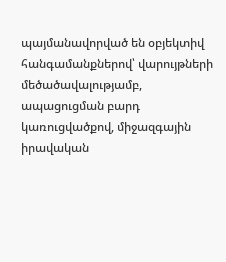պայմանավորված են օբյեկտիվ հանգամանքներով՝ վարույթների մեծածավալությամբ, ապացուցման բարդ կառուցվածքով, միջազգային իրավական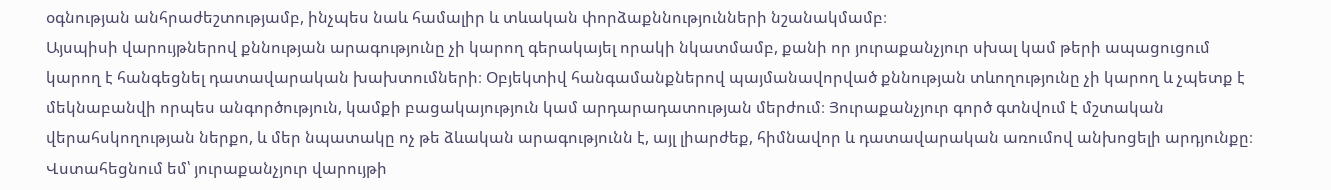օգնության անհրաժեշտությամբ, ինչպես նաև համալիր և տևական փորձաքննությունների նշանակմամբ։
Այսպիսի վարույթներով քննության արագությունը չի կարող գերակայել որակի նկատմամբ, քանի որ յուրաքանչյուր սխալ կամ թերի ապացուցում կարող է հանգեցնել դատավարական խախտումների։ Օբյեկտիվ հանգամանքներով պայմանավորված քննության տևողությունը չի կարող և չպետք է մեկնաբանվի որպես անգործություն, կամքի բացակայություն կամ արդարադատության մերժում։ Յուրաքանչյուր գործ գտնվում է մշտական վերահսկողության ներքո, և մեր նպատակը ոչ թե ձևական արագությունն է, այլ լիարժեք, հիմնավոր և դատավարական առումով անխոցելի արդյունքը։
Վստահեցնում եմ՝ յուրաքանչյուր վարույթի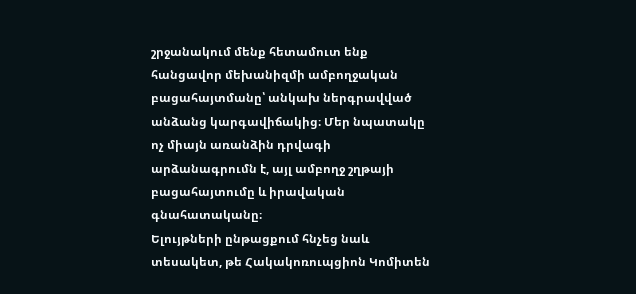շրջանակում մենք հետամուտ ենք հանցավոր մեխանիզմի ամբողջական բացահայտմանը՝ անկախ ներգրավված անձանց կարգավիճակից։ Մեր նպատակը ոչ միայն առանձին դրվագի արձանագրումն է, այլ ամբողջ շղթայի բացահայտումը և իրավական գնահատականը։
Ելույթների ընթացքում հնչեց նաև տեսակետ, թե Հակակոռուպցիոն Կոմիտեն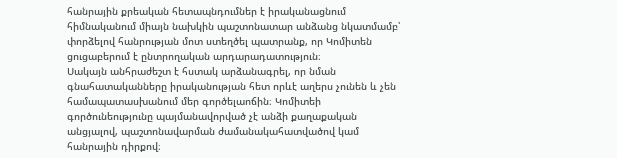հանրային քրեական հետապնդումներ է իրականացնում հիմնականում միայն նախկին պաշտոնատար անձանց նկատմամբ՝ փորձելով հանրության մոտ ստեղծել պատրանք, որ Կոմիտեն ցուցաբերում է ընտրողական արդարադատություն։
Սակայն անհրաժեշտ է հստակ արձանագրել, որ նման գնահատականները իրականության հետ որևէ աղերս չունեն և չեն համապատասխանում մեր գործելաոճին։ Կոմիտեի գործունեությունը պայմանավորված չէ անձի քաղաքական անցյալով, պաշտոնավարման ժամանակահատվածով կամ հանրային դիրքով։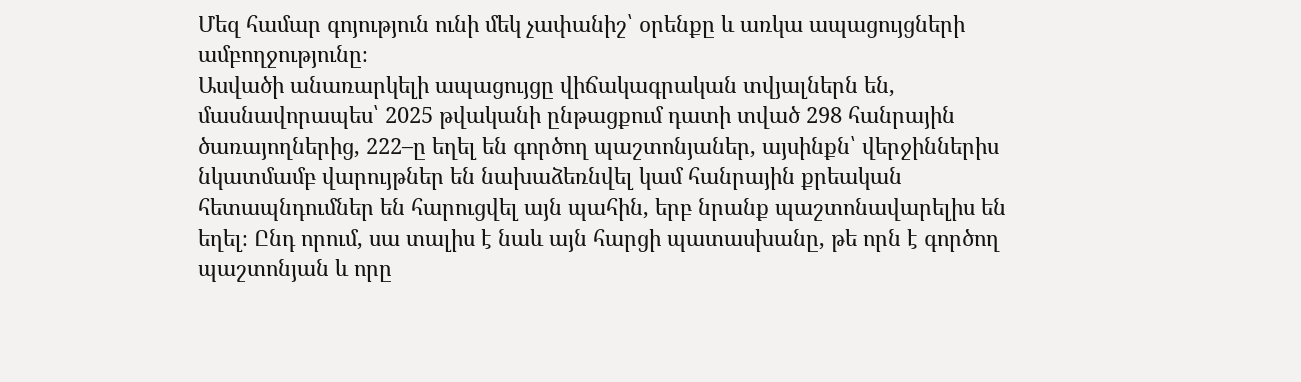Մեզ համար գոյություն ունի մեկ չափանիշ՝ օրենքը և առկա ապացույցների ամբողջությունը։
Ասվածի անառարկելի ապացույցը վիճակագրական տվյալներն են, մասնավորապես՝ 2025 թվականի ընթացքում դատի տված 298 հանրային ծառայողներից, 222–ը եղել են գործող պաշտոնյաներ, այսինքն՝ վերջիններիս նկատմամբ վարույթներ են նախաձեռնվել կամ հանրային քրեական հետապնդումներ են հարուցվել այն պահին, երբ նրանք պաշտոնավարելիս են եղել։ Ընդ որում, սա տալիս է նաև այն հարցի պատասխանը, թե որն է գործող պաշտոնյան և որը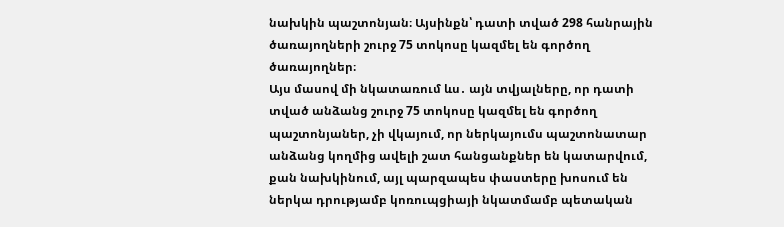նախկին պաշտոնյան։ Այսինքն՝ դատի տված 298 հանրային ծառայողների շուրջ 75 տոկոսը կազմել են գործող ծառայողներ։
Այս մասով մի նկատառում ևս․ այն տվյալները, որ դատի տված անձանց շուրջ 75 տոկոսը կազմել են գործող պաշտոնյաներ, չի վկայում, որ ներկայումս պաշտոնատար անձանց կողմից ավելի շատ հանցանքներ են կատարվում, քան նախկինում, այլ պարզապես փաստերը խոսում են ներկա դրությամբ կոռուպցիայի նկատմամբ պետական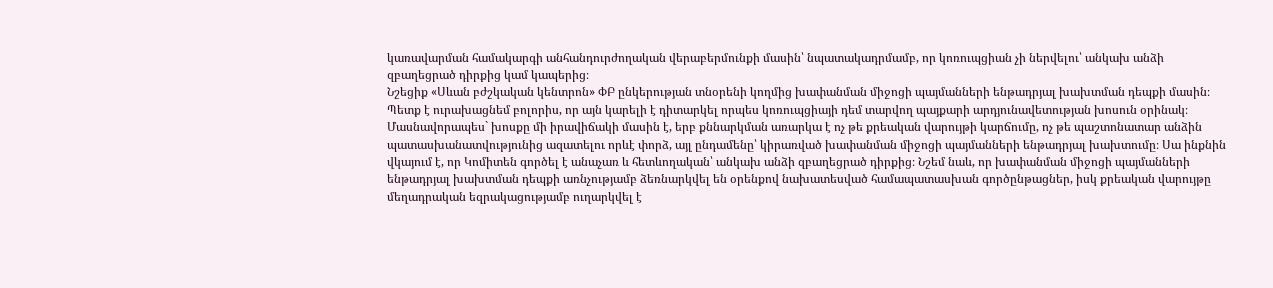կառավարման համակարգի անհանդուրժողական վերաբերմունքի մասին՝ նպատակադրմամբ, որ կոռուպցիան չի ներվելու՝ անկախ անձի զբաղեցրած դիրքից կամ կապերից։
Նշեցիք «Սևան բժշկական կենտրոն» ՓԲ ընկերության տնօրենի կողմից խափանման միջոցի պայմանների ենթադրյալ խախտման դեպքի մասին։ Պետք է ուրախացնեմ բոլորիս, որ այն կարելի է դիտարկել որպես կոռուպցիայի դեմ տարվող պայքարի արդյունավետության խոսուն օրինակ։ Մասնավորապես` խոսքը մի իրավիճակի մասին է, երբ քննարկման առարկա է ոչ թե քրեական վարույթի կարճումը, ոչ թե պաշտոնատար անձին պատասխանատվությունից ազատելու որևէ փորձ, այլ ընդամենը՝ կիրառված խափանման միջոցի պայմանների ենթադրյալ խախտումը։ Սա ինքնին վկայում է, որ Կոմիտեն գործել է անաչառ և հետևողական՝ անկախ անձի զբաղեցրած դիրքից։ Նշեմ նաև, որ խափանման միջոցի պայմանների ենթադրյալ խախտման դեպքի առնչությամբ ձեռնարկվել են օրենքով նախատեսված համապատասխան գործընթացներ, իսկ քրեական վարույթը մեղադրական եզրակացությամբ ուղարկվել է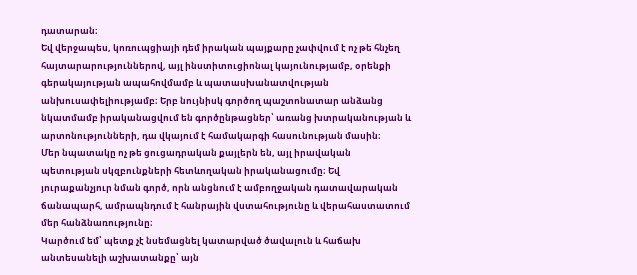դատարան։
Եվ վերջապես, կոռուպցիայի դեմ իրական պայքարը չափվում է ոչ թե հնչեղ հայտարարություններով, այլ ինստիտուցիոնալ կայունությամբ, օրենքի գերակայության ապահովմամբ և պատասխանատվության անխուսափելիությամբ։ Երբ նույնիսկ գործող պաշտոնատար անձանց նկատմամբ իրականացվում են գործընթացներ՝ առանց խտրականության և արտոնությունների, դա վկայում է համակարգի հասունության մասին։
Մեր նպատակը ոչ թե ցուցադրական քայլերն են, այլ իրավական պետության սկզբունքների հետևողական իրականացումը։ Եվ յուրաքանչյուր նման գործ, որն անցնում է ամբողջական դատավարական ճանապարհ, ամրապնդում է հանրային վստահությունը և վերահաստատում մեր հանձնառությունը։
Կարծում եմ՝ պետք չէ նսեմացնել կատարված ծավալուն և հաճախ անտեսանելի աշխատանքը՝ այն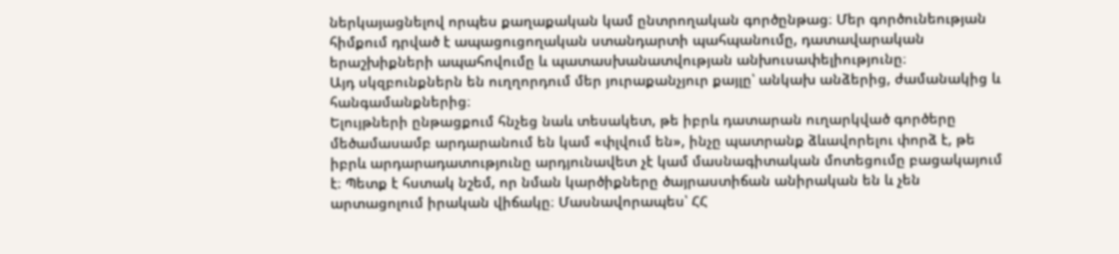ներկայացնելով որպես քաղաքական կամ ընտրողական գործընթաց։ Մեր գործունեության հիմքում դրված է ապացուցողական ստանդարտի պահպանումը, դատավարական երաշխիքների ապահովումը և պատասխանատվության անխուսափելիությունը։
Այդ սկզբունքներն են ուղղորդում մեր յուրաքանչյուր քայլը՝ անկախ անձերից, ժամանակից և հանգամանքներից։
Ելույթների ընթացքում հնչեց նաև տեսակետ, թե իբրև դատարան ուղարկված գործերը մեծամասամբ արդարանում են կամ «փլվում են», ինչը պատրանք ձևավորելու փորձ է, թե իբրև արդարադատությունը արդյունավետ չէ կամ մասնագիտական մոտեցումը բացակայում է։ Պետք է հստակ նշեմ, որ նման կարծիքները ծայրաստիճան անիրական են և չեն արտացոլում իրական վիճակը։ Մասնավորապես՝ ՀՀ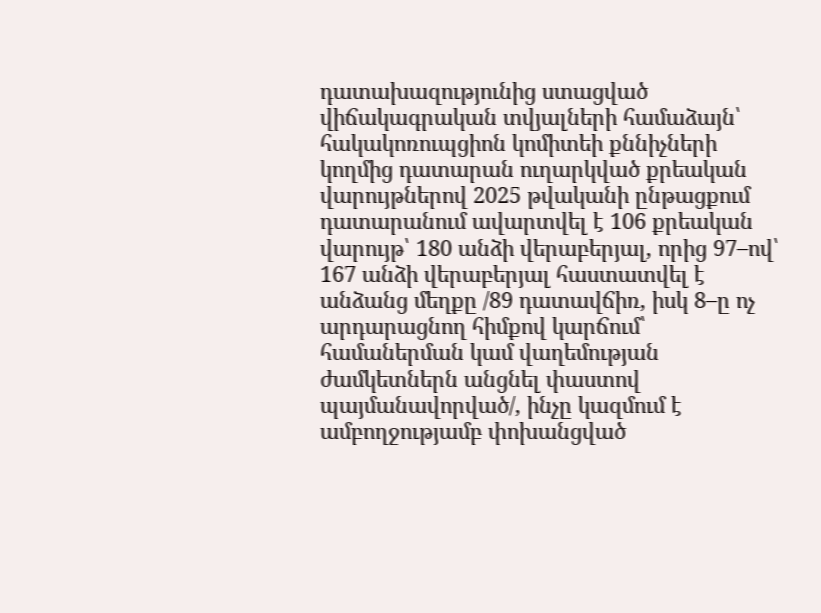դատախազությունից ստացված վիճակագրական տվյալների համաձայն՝ հակակոռուպցիոն կոմիտեի քննիչների կողմից դատարան ուղարկված քրեական վարույթներով 2025 թվականի ընթացքում դատարանում ավարտվել է 106 քրեական վարույթ՝ 180 անձի վերաբերյալ, որից 97–ով՝ 167 անձի վերաբերյալ հաստատվել է անձանց մեղքը /89 դատավճիռ, իսկ 8–ը ոչ արդարացնող հիմքով կարճում՝ համաներման կամ վաղեմության ժամկետներն անցնել փաստով պայմանավորված/, ինչը կազմում է ամբողջությամբ փոխանցված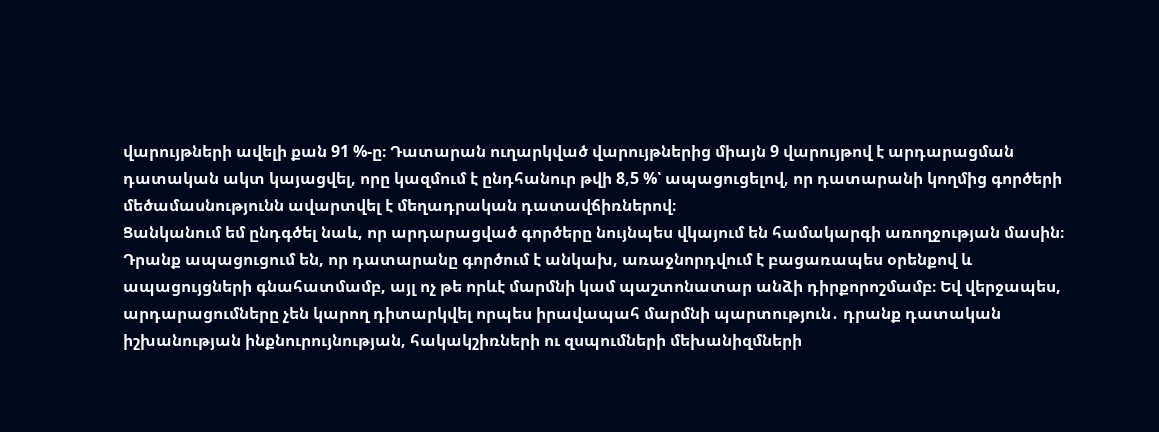վարույթների ավելի քան 91 %-ը։ Դատարան ուղարկված վարույթներից միայն 9 վարույթով է արդարացման դատական ակտ կայացվել, որը կազմում է ընդհանուր թվի 8,5 %՝ ապացուցելով, որ դատարանի կողմից գործերի մեծամասնությունն ավարտվել է մեղադրական դատավճիռներով։
Ցանկանում եմ ընդգծել նաև, որ արդարացված գործերը նույնպես վկայում են համակարգի առողջության մասին։ Դրանք ապացուցում են, որ դատարանը գործում է անկախ, առաջնորդվում է բացառապես օրենքով և ապացույցների գնահատմամբ, այլ ոչ թե որևէ մարմնի կամ պաշտոնատար անձի դիրքորոշմամբ։ Եվ վերջապես, արդարացումները չեն կարող դիտարկվել որպես իրավապահ մարմնի պարտություն․ դրանք դատական իշխանության ինքնուրույնության, հակակշիռների ու զսպումների մեխանիզմների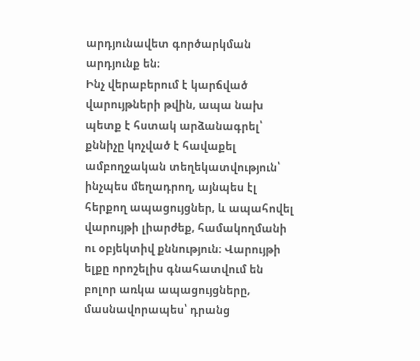արդյունավետ գործարկման արդյունք են։
Ինչ վերաբերում է կարճված վարույթների թվին, ապա նախ պետք է հստակ արձանագրել՝ քննիչը կոչված է հավաքել ամբողջական տեղեկատվություն՝ ինչպես մեղադրող, այնպես էլ հերքող ապացույցներ, և ապահովել վարույթի լիարժեք, համակողմանի ու օբյեկտիվ քննություն։ Վարույթի ելքը որոշելիս գնահատվում են բոլոր առկա ապացույցները, մասնավորապես՝ դրանց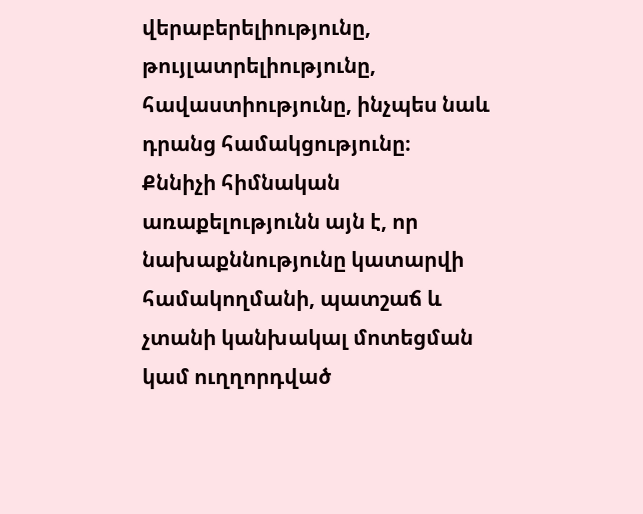վերաբերելիությունը, թույլատրելիությունը, հավաստիությունը, ինչպես նաև դրանց համակցությունը։
Քննիչի հիմնական առաքելությունն այն է, որ նախաքննությունը կատարվի համակողմանի, պատշաճ և չտանի կանխակալ մոտեցման կամ ուղղորդված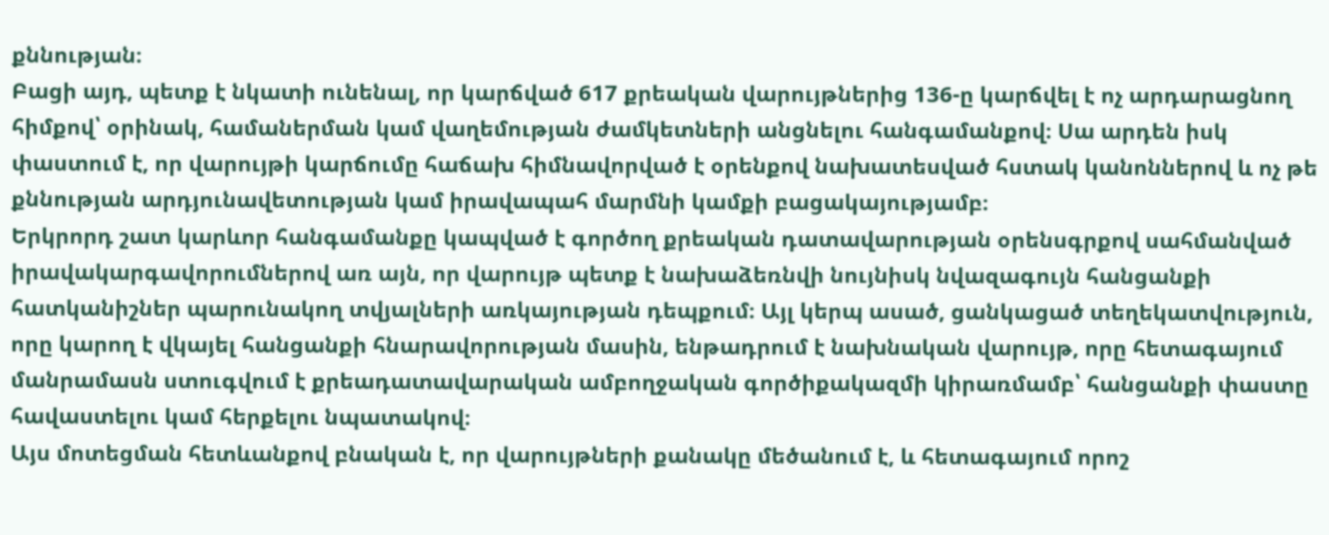քննության։
Բացի այդ, պետք է նկատի ունենալ, որ կարճված 617 քրեական վարույթներից 136-ը կարճվել է ոչ արդարացնող հիմքով՝ օրինակ, համաներման կամ վաղեմության ժամկետների անցնելու հանգամանքով։ Սա արդեն իսկ փաստում է, որ վարույթի կարճումը հաճախ հիմնավորված է օրենքով նախատեսված հստակ կանոններով և ոչ թե քննության արդյունավետության կամ իրավապահ մարմնի կամքի բացակայությամբ։
Երկրորդ շատ կարևոր հանգամանքը կապված է գործող քրեական դատավարության օրենսգրքով սահմանված իրավակարգավորումներով առ այն, որ վարույթ պետք է նախաձեռնվի նույնիսկ նվազագույն հանցանքի հատկանիշներ պարունակող տվյալների առկայության դեպքում։ Այլ կերպ ասած, ցանկացած տեղեկատվություն, որը կարող է վկայել հանցանքի հնարավորության մասին, ենթադրում է նախնական վարույթ, որը հետագայում մանրամասն ստուգվում է քրեադատավարական ամբողջական գործիքակազմի կիրառմամբ՝ հանցանքի փաստը հավաստելու կամ հերքելու նպատակով։
Այս մոտեցման հետևանքով բնական է, որ վարույթների քանակը մեծանում է, և հետագայում որոշ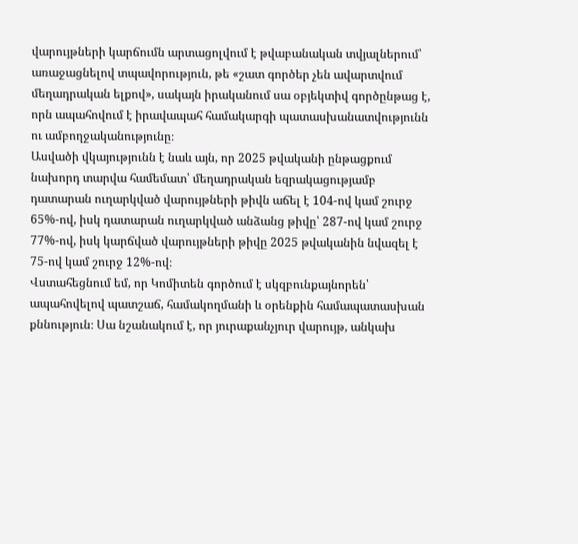վարույթների կարճումն արտացոլվում է թվաբանական տվյալներում՝ առաջացնելով տպավորություն, թե «շատ գործեր չեն ավարտվում մեղադրական ելքով», սակայն իրականում սա օբյեկտիվ գործընթաց է, որն ապահովում է իրավապահ համակարգի պատասխանատվությունն ու ամբողջականությունը։
Ասվածի վկայությունն է նաև այն, որ 2025 թվականի ընթացքում նախորդ տարվա համեմատ՝ մեղադրական եզրակացությամբ դատարան ուղարկված վարույթների թիվն աճել է 104-ով կամ շուրջ 65%-ով, իսկ դատարան ուղարկված անձանց թիվը՝ 287-ով կամ շուրջ 77%-ով, իսկ կարճված վարույթների թիվը 2025 թվականին նվազել է 75-ով կամ շուրջ 12%-ով։
Վստահեցնում եմ, որ Կոմիտեն գործում է սկզբունքայնորեն՝ ապահովելով պատշաճ, համակողմանի և օրենքին համապատասխան քննություն։ Սա նշանակում է, որ յուրաքանչյուր վարույթ, անկախ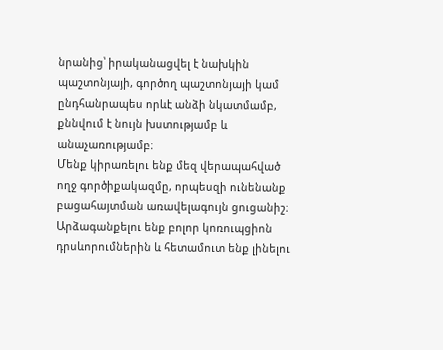նրանից՝ իրականացվել է նախկին պաշտոնյայի, գործող պաշտոնյայի կամ ընդհանրապես որևէ անձի նկատմամբ, քննվում է նույն խստությամբ և անաչառությամբ։
Մենք կիրառելու ենք մեզ վերապահված ողջ գործիքակազմը, որպեսզի ունենանք բացահայտման առավելագույն ցուցանիշ։ Արձագանքելու ենք բոլոր կոռուպցիոն դրսևորումներին և հետամուտ ենք լինելու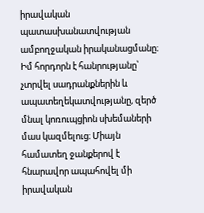իրավական պատասխանատվության ամբողջական իրականացմանը։
Իմ հորդորն է հանրությանը՝ չտրվել սադրանքներին և ապատեղեկատվությանը, զերծ մնալ կոռուպցիոն սխեմաների մաս կազմելուց։ Միայն համատեղ ջանքերով է հնարավոր ապահովել մի իրավական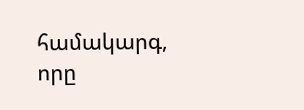համակարգ, որը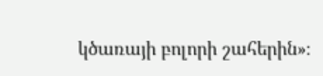կծառայի բոլորի շահերին»։